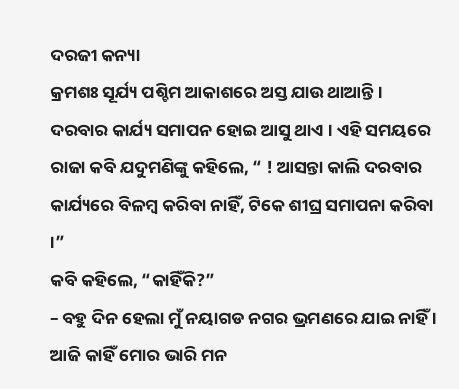ଦରଜୀ କନ୍ୟା
କ୍ରମଶଃ ସୂର୍ଯ୍ୟ ପଶ୍ଚିମ ଆକାଶରେ ଅସ୍ତ ଯାଉ ଥାଆନ୍ତି । ଦରବାର କାର୍ଯ୍ୟ ସମାପନ ହୋଇ ଆସୁ ଥାଏ । ଏହି ସମୟରେ ରାଜା କବି ଯଦୁମଣିଙ୍କୁ କହିଲେ, “ ! ଆସନ୍ତା କାଲି ଦରବାର କାର୍ଯ୍ୟରେ ବିଳମ୍ବ କରିବା ନାହିଁ, ଟିକେ ଶୀଘ୍ର ସମାପନା କରିବା ।”
କବି କହିଲେ, “କାହିଁକି?”
– ବହୁ ଦିନ ହେଲା ମୁଁ ନୟାଗଡ ନଗର ଭ୍ରମଣରେ ଯାଇ ନାହିଁ । ଆଜି କାହିଁ ମୋର ଭାରି ମନ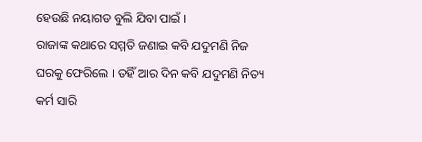ହେଉଛି ନୟାଗଡ ବୁଲି ଯିବା ପାଇଁ ।
ରାଜାଙ୍କ କଥାରେ ସମ୍ମତି ଜଣାଇ କବି ଯଦୁମଣି ନିଜ ଘରକୁ ଫେରିଲେ । ତହିଁ ଆର ଦିନ କବି ଯଦୁମଣି ନିତ୍ୟ କର୍ମ ସାରି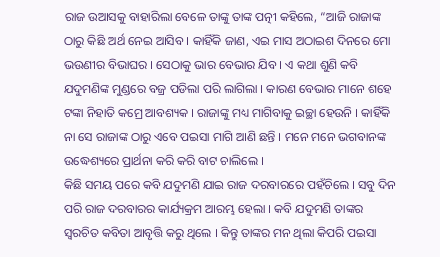ରାଜ ଉଆସକୁ ବାହାରିଲା ବେଳେ ତାଙ୍କୁ ତାଙ୍କ ପତ୍ନୀ କହିଲେ, “ଆଜି ରାଜାଙ୍କ ଠାରୁ କିଛି ଅର୍ଥ ନେଇ ଆସିବ । କାହିଁକି ଜାଣ, ଏଇ ମାସ ଅଠାଇଶ ଦିନରେ ମୋ ଭଉଣୀର ବିଭାଘର । ସେଠାକୁ ଭାର ବେଭାର ଯିବ । ଏ କଥା ଶୁଣି କବି ଯଦୁମଣିଙ୍କ ମୁଣ୍ଡରେ ବଜ୍ର ପଡିଲା ପରି ଲାଗିଲା । କାରଣ ବେଭାର ମାନେ ଶହେ ଟଙ୍କା ନିହାତି କମ୍ରେ ଆବଶ୍ୟକ । ରାଜାଙ୍କୁ ମଧ୍ୟ ମାଗିବାକୁ ଇଚ୍ଛା ହେଉନି । କାହିଁକି ନା ସେ ରାଜାଙ୍କ ଠାରୁ ଏବେ ପଇସା ମାଗି ଆଣି ଛନ୍ତି । ମନେ ମନେ ଭଗବାନଙ୍କ ଉଦ୍ଧେଶ୍ୟରେ ପ୍ରାର୍ଥନା କରି କରି ବାଟ ଚାଲିଲେ ।
କିଛି ସମୟ ପରେ କବି ଯଦୁମଣି ଯାଇ ରାଜ ଦରବାରରେ ପହଁଚିଲେ । ସବୁ ଦିନ ପରି ରାଜ ଦରବାରର କାର୍ଯ୍ୟକ୍ରମ ଆରମ୍ଭ ହେଲା । କବି ଯଦୁମଣି ତାଙ୍କର ସ୍ୱରଚିତ କବିତା ଆବୃତ୍ତି କରୁ ଥିଲେ । କିନ୍ତୁ ତାଙ୍କର ମନ ଥିଲା କିପରି ପଇସା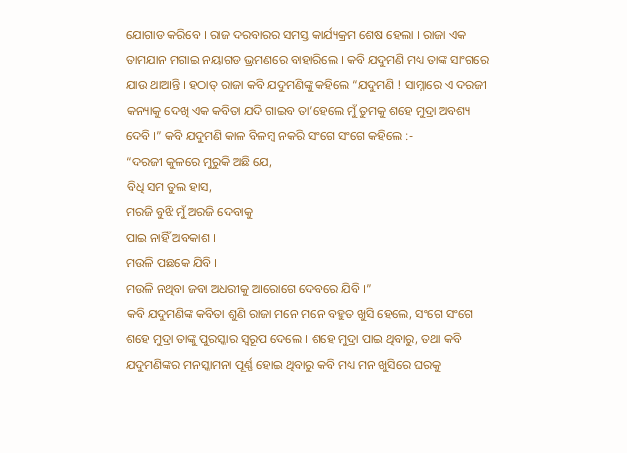ଯୋଗାଡ କରିବେ । ରାଜ ଦରବାରର ସମସ୍ତ କାର୍ଯ୍ୟକ୍ରମ ଶେଷ ହେଲା । ରାଜା ଏକ ତାମଯାନ ମଗାଇ ନୟାଗଡ ଭ୍ରମଣରେ ବାହାରିଲେ । କବି ଯଦୁମଣି ମଧ୍ୟ ତାଙ୍କ ସାଂଗରେ ଯାଉ ଥାଆନ୍ତି । ହଠାତ୍ ରାଜା କବି ଯଦୁମଣିଙ୍କୁ କହିଲେ “ଯଦୁମଣି ! ସାମ୍ନାରେ ଏ ଦରଜୀ କନ୍ୟାକୁ ଦେଖି ଏକ କବିତା ଯଦି ଗାଇବ ତା’ହେଲେ ମୁଁ ତୁମକୁ ଶହେ ମୁଦ୍ରା ଅବଶ୍ୟ ଦେବି ।” କବି ଯଦୁମଣି କାଳ ବିଳମ୍ବ ନକରି ସଂଗେ ସଂଗେ କହିଲେ :-
“ଦରଜୀ କୁଳରେ ମୁରୁକି ଅଛି ଯେ,
ବିଧି ସମ ତୁଲ ହାସ,
ମରଜି ବୁଝି ମୁଁ ଅରଜି ଦେବାକୁ
ପାଇ ନାହିଁ ଅବକାଶ ।
ମଉଳି ପଛକେ ଯିବି ।
ମଉଳି ନଥିବା ଜବା ଅଧରୀକୁ ଆରୋଗେ ଦେବରେ ଯିବି ।”
କବି ଯଦୁମଣିଙ୍କ କବିତା ଶୁଣି ରାଜା ମନେ ମନେ ବହୁତ ଖୁସି ହେଲେ, ସଂଗେ ସଂଗେ ଶହେ ମୁଦ୍ରା ତାଙ୍କୁ ପୁରସ୍କାର ସ୍ୱରୂପ ଦେଲେ । ଶହେ ମୁଦ୍ରା ପାଇ ଥିବାରୁ, ତଥା କବି ଯଦୁମଣିଙ୍କର ମନସ୍କାମନା ପୂର୍ଣ୍ଣ ହୋଇ ଥିବାରୁ କବି ମଧ୍ୟ ମନ ଖୁସିରେ ଘରକୁ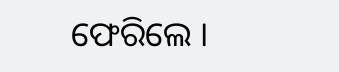ଫେରିଲେ ।